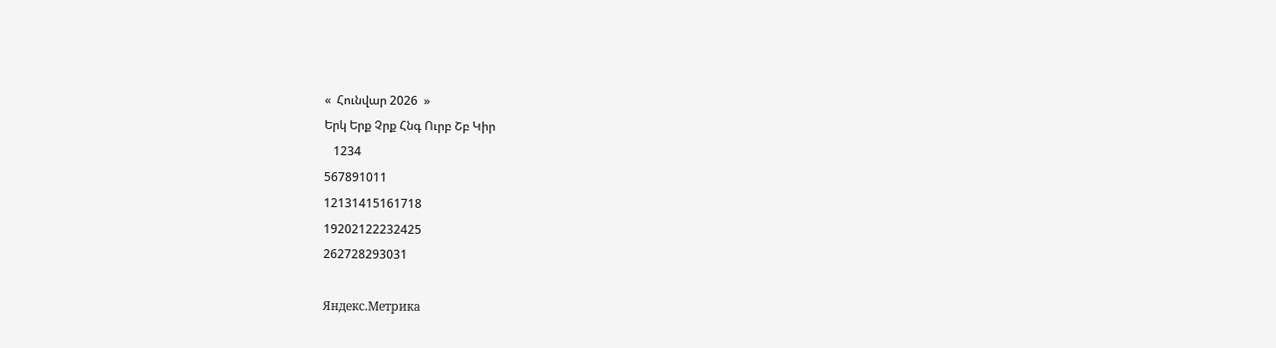«  Հունվար 2026  »
Երկ Երք Չրք Հնգ Ուրբ Շբ Կիր
   1234
567891011
12131415161718
19202122232425
262728293031

Яндекс.Метрика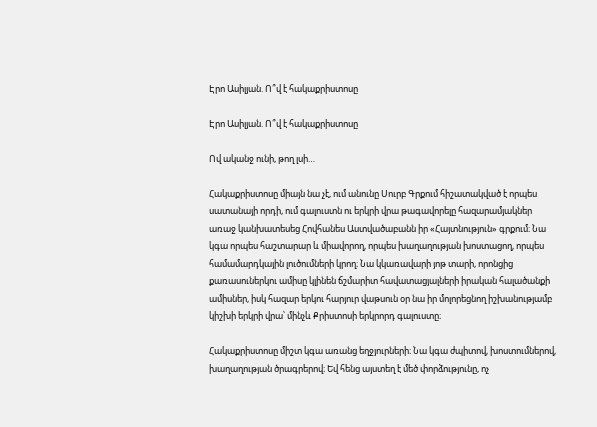Էրո Ասիլյան. Ո՞վ է հակաքրիստոսը

Էրո Ասիլյան. Ո՞վ է հակաքրիստոսը

Ով ականջ ունի, թող լսի…

Հակաքրիստոսը միայն նա չէ, ում անունը Սուրբ Գրքում հիշատակված է որպես սատանայի որդի, ում գալուստն ու երկրի վրա թագավորելը հազարամյակներ առաջ կանխատեսեց Հովհանես Աստվածաբանն իր «Հայտնություն» գրքում։ Նա կգա որպես հաշտարար և միավորող, որպես խաղաղության խոստացող, որպես համամարդկային լուծումների կրող։ Նա կկառավարի յոթ տարի, որոնցից քառասուներկու ամիսը կլինեն ճշմարիտ հավատացյալների իրական հալածանքի ամիսներ, իսկ հազար երկու հարյուր վաթսուն օր նա իր մոլորեցնող իշխանությամբ կիշխի երկրի վրա՝ մինչև Քրիստոսի երկրորդ գալուստը։

Հակաքրիստոսը միշտ կգա առանց եղջյուրների։ Նա կգա ժպիտով, խոստումներով, խաղաղության ծրագրերով։ Եվ հենց այստեղ է մեծ փորձությունը, ոչ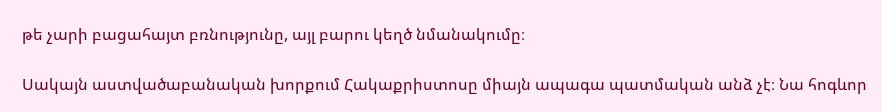թե չարի բացահայտ բռնությունը, այլ բարու կեղծ նմանակումը։

Սակայն աստվածաբանական խորքում Հակաքրիստոսը միայն ապագա պատմական անձ չէ։ Նա հոգևոր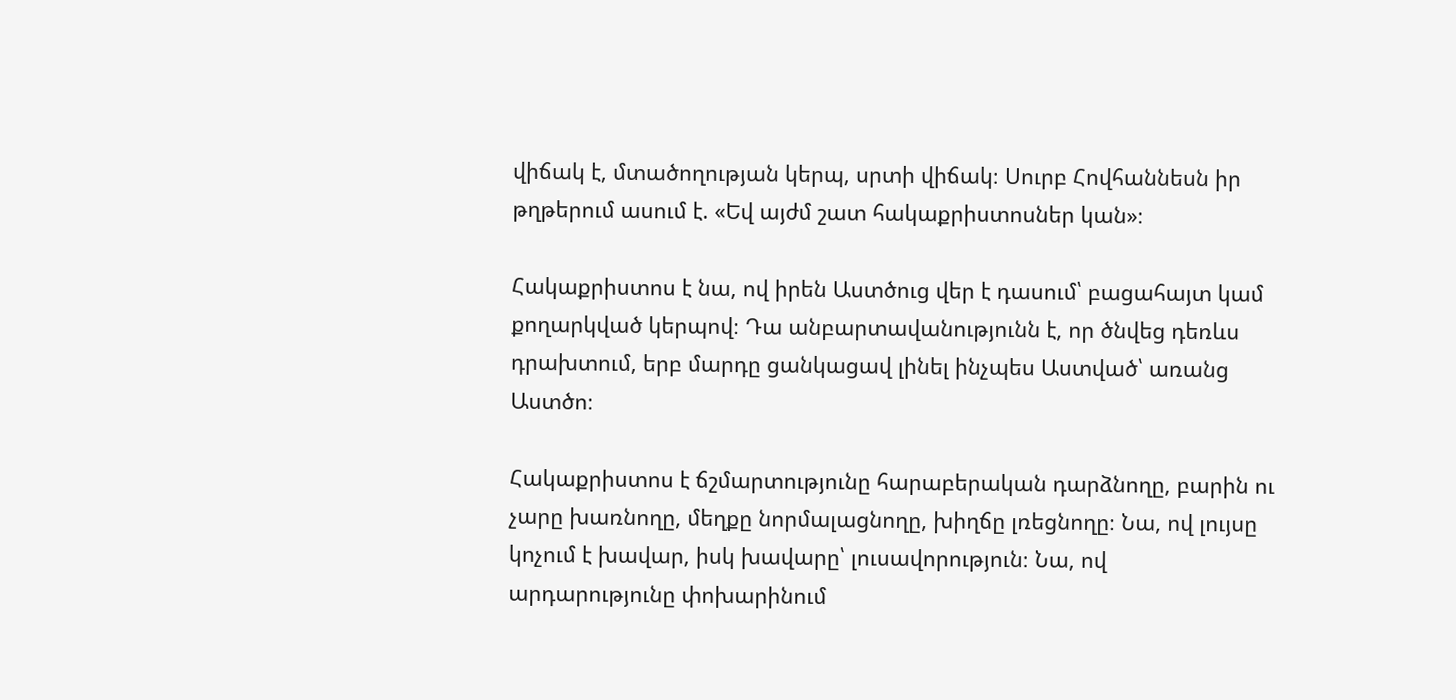վիճակ է, մտածողության կերպ, սրտի վիճակ։ Սուրբ Հովհաննեսն իր թղթերում ասում է. «Եվ այժմ շատ հակաքրիստոսներ կան»։

Հակաքրիստոս է նա, ով իրեն Աստծուց վեր է դասում՝ բացահայտ կամ քողարկված կերպով։ Դա անբարտավանությունն է, որ ծնվեց դեռևս դրախտում, երբ մարդը ցանկացավ լինել ինչպես Աստված՝ առանց Աստծո։

Հակաքրիստոս է ճշմարտությունը հարաբերական դարձնողը, բարին ու չարը խառնողը, մեղքը նորմալացնողը, խիղճը լռեցնողը։ Նա, ով լույսը կոչում է խավար, իսկ խավարը՝ լուսավորություն։ Նա, ով արդարությունը փոխարինում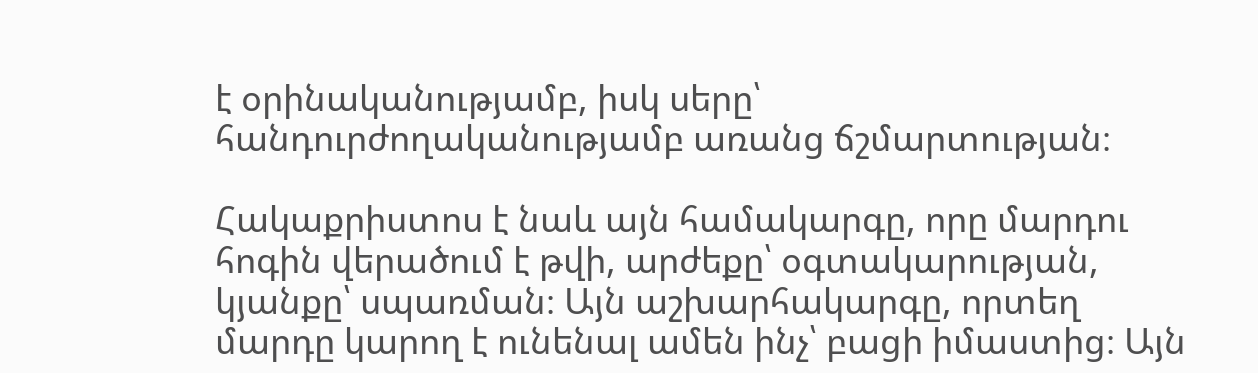է օրինականությամբ, իսկ սերը՝ հանդուրժողականությամբ առանց ճշմարտության։

Հակաքրիստոս է նաև այն համակարգը, որը մարդու հոգին վերածում է թվի, արժեքը՝ օգտակարության, կյանքը՝ սպառման։ Այն աշխարհակարգը, որտեղ մարդը կարող է ունենալ ամեն ինչ՝ բացի իմաստից։ Այն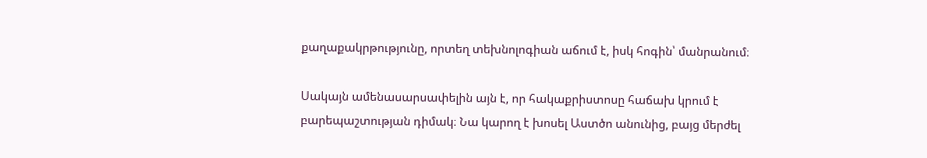քաղաքակրթությունը, որտեղ տեխնոլոգիան աճում է, իսկ հոգին՝ մանրանում։

Սակայն ամենասարսափելին այն է, որ հակաքրիստոսը հաճախ կրում է բարեպաշտության դիմակ։ Նա կարող է խոսել Աստծո անունից, բայց մերժել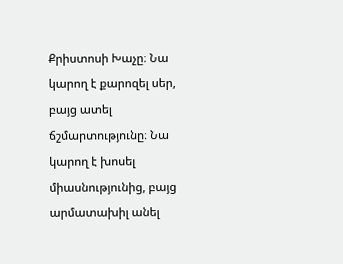Քրիստոսի Խաչը։ Նա կարող է քարոզել սեր, բայց ատել ճշմարտությունը։ Նա կարող է խոսել միասնությունից, բայց արմատախիլ անել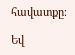հավատքը։

Եվ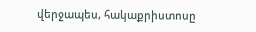վերջապես, հակաքրիստոսը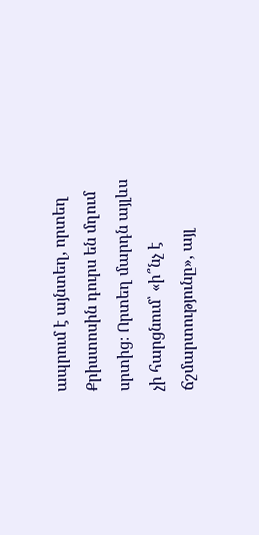ապրում է այնտեղ, որտեղ Քրիստոսին դուրս են մղում սրտից։ Որտեղ մարդն այլևս չի հարցնում՝ «ի՞նչ է ճշմարտությունը», այլ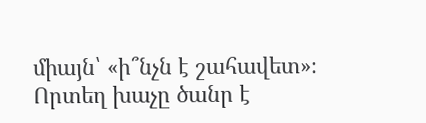միայն՝ «ի՞նչն է շահավետ»։ Որտեղ խաչը ծանր է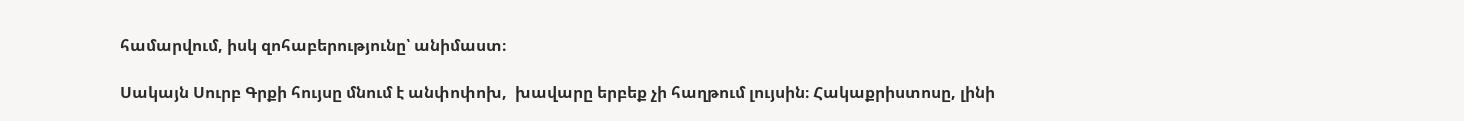համարվում, իսկ զոհաբերությունը՝ անիմաստ։

Սակայն Սուրբ Գրքի հույսը մնում է անփոփոխ,  խավարը երբեք չի հաղթում լույսին։ Հակաքրիստոսը, լինի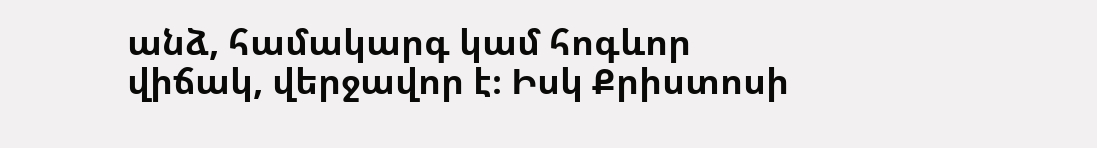անձ, համակարգ կամ հոգևոր վիճակ, վերջավոր է։ Իսկ Քրիստոսի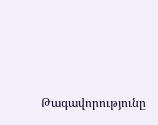Թագավորությունը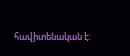հավիտենական է։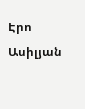Էրո Ասիլյան